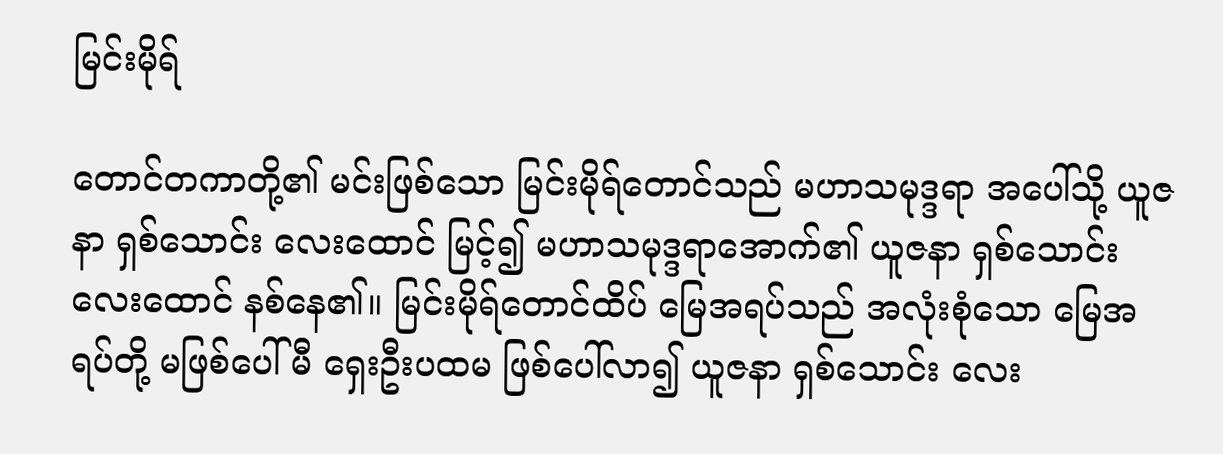မြင်းမိုရ်

တောင်တကာတို့၏ မင်းဖြစ်သော မြင်းမိုရ်တောင်သည် မဟာသမုဒ္ဒရာ အပေါ်သို့ ယူဇနာ ရှစ်သောင်း လေးထောင် မြင့်၍ မဟာသမုဒ္ဒရာအောက်၏ ယူဇနာ ရှစ်သောင်းလေးထောင် နစ်နေ၏။ မြင်းမိုရ်တောင်ထိပ် မြေအရပ်သည် အလုံးစုံသော မြေအရပ်တို့ မဖြစ်ပေါ်မီ ရှေးဦးပထမ ဖြစ်ပေါ်လာ၍ ယူဇနာ ရှစ်သောင်း လေး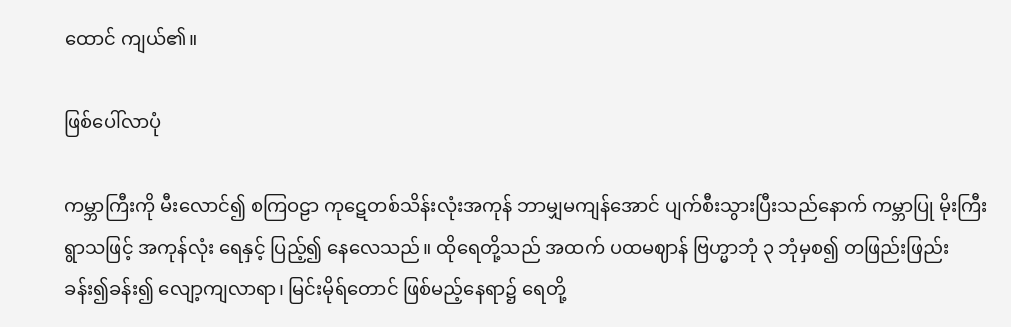ထောင် ကျယ်၏။

ဖြစ်ပေါ်လာပုံ

ကမ္ဘာကြီးကို မီးလောင်၍ စကြဝဠာ ကုဋေတစ်သိန်းလုံးအကုန် ဘာမျှမကျန်အောင် ပျက်စီးသွားပြီးသည်နောက် ကမ္ဘာပြု မိုးကြီးရွာသဖြင့် အကုန်လုံး ရေနှင့် ပြည့်၍ နေလေသည်။ ထိုရေတို့သည် အထက် ပထမဈာန် ဗြဟ္မာဘုံ ၃ ဘုံမှစ၍ တဖြည်းဖြည်း ခန်း၍ခန်း၍ လျော့ကျလာရာ၊ မြင်းမိုရ်တောင် ဖြစ်မည့်နေရာ၌ ရေတို့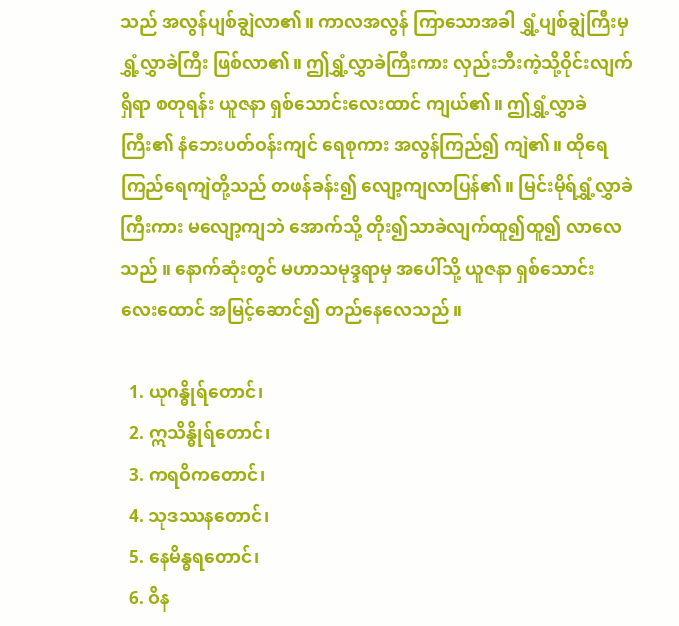သည် အလွန်ပျစ်ချွဲလာ၏။ ကာလအလွန် ကြာသောအခါ ရွှံ့ပျစ်ချွဲကြီးမှ ရွှံ့လွှာခဲကြီး ဖြစ်လာ၏။ ဤရွှံ့လွှာခဲကြီးကား လှည်းဘီးကဲ့သို့ဝိုင်းလျက်ရှိရာ စတုရန်း ယူဇနာ ရှစ်သောင်းလေးထာင် ကျယ်၏။ ဤရွှံ့လွှာခဲကြီး၏ နံဘေးပတ်ဝန်းကျင် ရေစုကား အလွန်ကြည်၍ ကျဲ၏။ ထိုရေကြည်ရေကျဲတို့သည် တဖန်ခန်း၍ လျော့ကျလာပြန်၏။ မြင်းမိုရ်ရွှံ့လွှာခဲကြီးကား မလျော့ကျဘဲ အောက်သို့ တိုး၍သာခဲလျက်ထူ၍ထူ၍ လာလေသည် ။ နောက်ဆုံးတွင် မဟာသမုဒ္ဒရာမှ အပေါ်သို့ ယူဇနာ ရှစ်သောင်း လေးထောင် အမြင့်ဆောင်၍ တည်နေလေသည်။

  1. ယုဂန္ဓိုရ်တောင်၊
  2. ဣသိန္ဓိုရ်တောင်၊
  3. ကရဝိကတောင်၊
  4. သုဒဿနတောင်၊
  5. နေမိန္ဓရတောင်၊
  6. ဝိန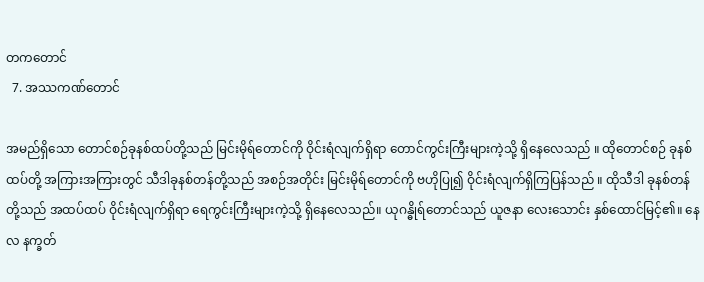တကတောင်
  7. အဿကဏ်တောင်

အမည်ရှိသော တောင်စဉ်ခုနစ်ထပ်တို့သည် မြင်းမိုရ်တောင်ကို ဝိုင်းရံလျက်ရှိရာ တောင်ကွင်းကြီးများကဲ့သို့ ရှိနေလေသည် ။ ထိုတောင်စဉ် ခုနစ်ထပ်တို့ အကြားအကြားတွင် သီဒါခုနစ်တန်တို့သည် အစဉ်အတိုင်း မြင်းမိုရ်တောင်ကို ဗဟိုပြု၍ ဝိုင်းရံလျက်ရှိကြပြန်သည် ။ ထိုသီဒါ ခုနစ်တန် တို့သည် အထပ်ထပ် ဝိုင်းရံလျက်ရှိရာ ရေကွင်းကြီးများကဲ့သို့ ရှိနေလေသည်။ ယုဂန္ဓိုရ်တောင်သည် ယူဇနာ လေးသောင်း နှစ်ထောင်မြင့်၏။ နေ လ နက္ခတ်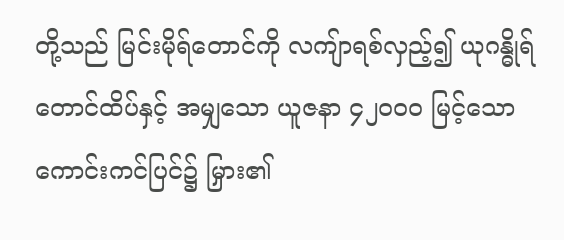တို့သည် မြင်းမိုရ်တောင်ကို လကျ်ာရစ်လှည့်၍ ယုဂန္ဓိုရ်တောင်ထိပ်နှင့် အမျှသော ယူဇနာ ၄၂ဝဝဝ မြင့်သော ကောင်းကင်ပြင်၌ မြှား၏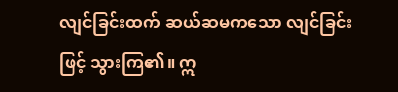လျင်ခြင်းထက် ဆယ်ဆမကသော လျင်ခြင်းဖြင့် သွားကြ၏။ ဣ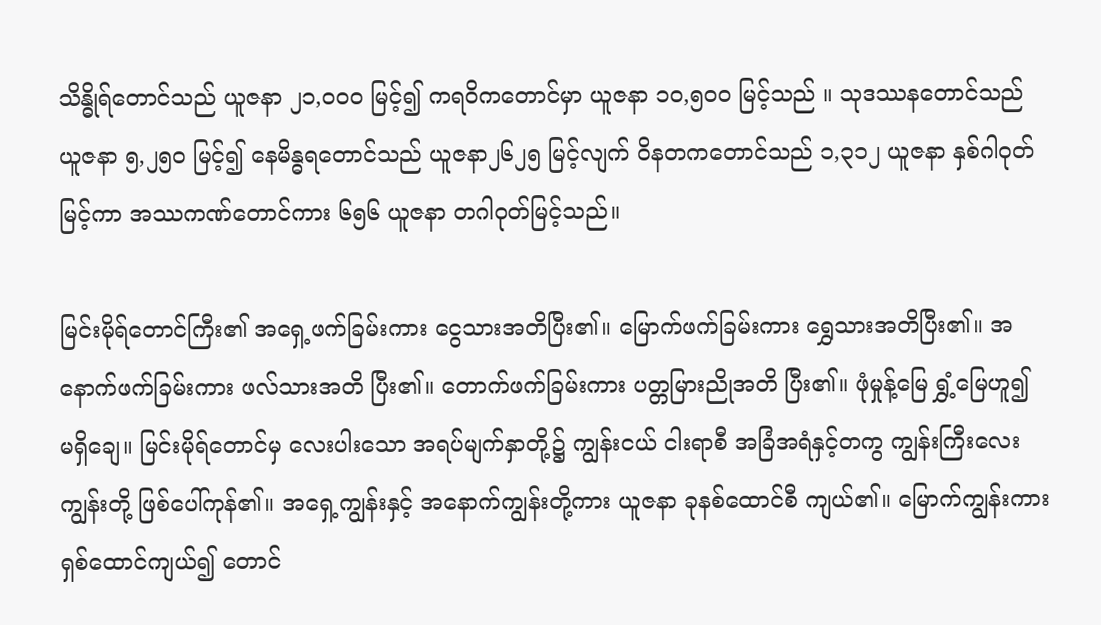သိန္ဓိုရ်တောင်သည် ယူဇနာ ၂၁,ဝဝဝ မြင့်၍ ကရဝိကတောင်မှာ ယူဇနာ ၁ဝ,၅ဝဝ မြင့်သည် ။ သုဒဿနတောင်သည် ယူဇနာ ၅,၂၅ဝ မြင့်၍ နေမိန္ဓရတောင်သည် ယူဇနာ၂၆၂၅ မြင့်လျက် ဝိနတကတောင်သည် ၁,၃၁၂ ယူဇနာ နှစ်ဂါဝုတ်မြင့်ကာ အဿကဏ်တောင်ကား ၆၅၆ ယူဇနာ တဂါဝုတ်မြင့်သည်။

မြင်းမိုရ်တောင်ကြီး၏ အရှေ့ဖက်ခြမ်းကား ငွေသားအတိပြီး၏။ မြောက်ဖက်ခြမ်းကား ရွှေသားအတိပြီး၏။ အနောက်ဖက်ခြမ်းကား ဖလ်သားအတိ ပြီး၏။ တောက်ဖက်ခြမ်းကား ပတ္တမြားညိုအတိ ပြီး၏။ ဖုံမှုန့်မြေ ရွှံ့မြေဟူ၍ မရှိချေ။ မြင်းမိုရ်တောင်မှ လေးပါးသော အရပ်မျက်နှာတို့၌ ကျွန်းငယ် ငါးရာစီ အခြံအရံနှင့်တကွ ကျွန်းကြီးလေးကျွန်းတို့ ဖြစ်ပေါ်ကုန်၏။ အရှေ့ကျွန်းနှင့် အနောက်ကျွန်းတို့ကား ယူဇနာ ခုနစ်ထောင်စီ ကျယ်၏။ မြောက်ကျွန်းကား ရှစ်ထောင်ကျယ်၍ တောင်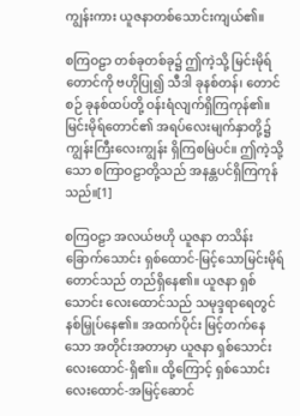ကျွန်းကား ယူဇနာတစ်သောင်းကျယ်၏။

စကြဝဠာ တစ်ခုတစ်ခု၌ ဤကဲ့သို့ မြင်းမိုရ်တောင်ကို ဗဟိုပြု၍ သီဒါ ခုနစ်တန်၊ တောင်စဉ် ခုနစ်ထပ်တို့ ဝန်းရံလျက်ရှိကြကုန်၏။ မြင်းမိုရ်တောင်၏ အရပ်လေးမျက်နှာတို့၌ ကျွန်းကြီးလေးကျွန်း ရှိကြစမြဲပင်။ ဤကဲ့သို့သော စကြာဝဠာတို့သည် အနန္တပင်ရှိကြကုန်သည်။[1]

စကြဝဠာ အလယ်ဗဟို ယူဇနာ တသိန်းခြောက်သောင်း ရှစ်ထောင်-မြင့်သောမြင်းမိုရ်တောင်သည် တည်ရှိနေ၏။ ယူဇနာ ရှစ်သောင်း လေးထောင်သည် သမုဒ္ဒရာရေတွင် နစ်မြှုပ်နေ၏။ အထက်ပိုင်း မြင့်တက်နေသော အတိုင်းအတာမှာ ယူဇနာ ရှစ်သောင်း လေးထောင်-ရှိ၏။ ထို့ကြောင့် ရှစ်သောင်း လေးထောင်-အမြင့်ဆောင်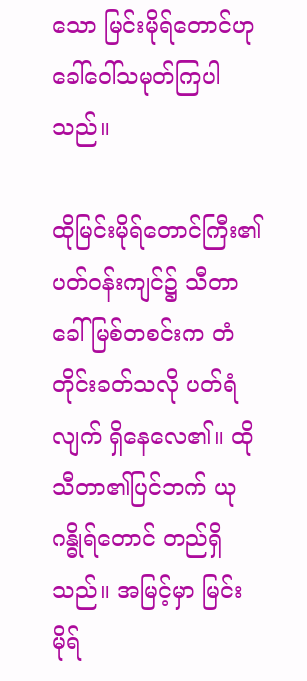သော မြင်းမိုရ်တောင်ဟု ခေါ်ဝေါ်သမုတ်ကြပါသည်။

ထိုမြင်းမိုရ်တောင်ကြီး၏ ပတ်ဝန်းကျင်၌ သီတာခေါ် မြစ်တစင်းက တံတိုင်းခတ်သလို ပတ်ရံလျက် ရှိနေလေ၏။ ထိုသီတာ၏ပြင်ဘက် ယုဂန္ဓိုရ်တောင် တည်ရှိသည်။ အမြင့်မှာ မြင်းမိုရ်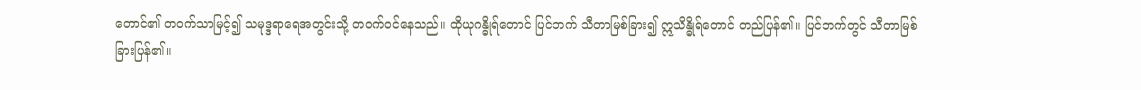တောင်၏ တဝက်သာမြင့်၍ သမုဒ္ဒရာရေအတွင်းသို့ တဝက်ဝင်နေသည်။ ထိုယုဂန္ဓိုရ်တောင် ပြင်ဘက် သီတာမြစ်ခြား၍ ဣသိန္ဓိုရ်တောင် တည်ပြန်၏။ ပြင်ဘက်တွင် သီတာမြစ် ခြားပြန်၏။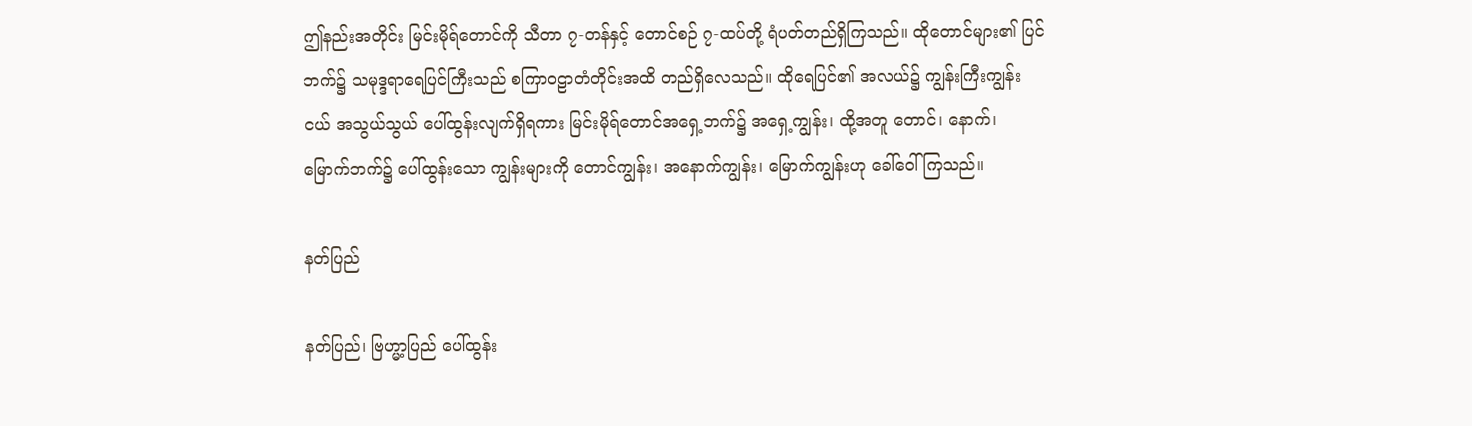ဤနည်းအတိုင်း မြင်းမိုရ်တောင်ကို သီတာ ၇-တန်နှင့် တောင်စဉ် ၇-ထပ်တို့ ရံပတ်တည်ရှိကြသည်။ ထိုတောင်များ၏ ပြင်ဘက်၌ သမုဒ္ဒရာရေပြင်ကြီးသည် စကြာဝဠာတံတိုင်းအထိ တည်ရှိလေသည်။ ထိုရေပြင်၏ အလယ်၌ ကျွန်းကြီးကျွန်းငယ် အသွယ်သွယ် ပေါ်ထွန်းလျက်ရှိရကား မြင်းမိုရ်တောင်အရှေ့ဘက်၌ အရှေ့ကျွန်း၊ ထို့အတူ တောင်၊ နောက်၊ မြောက်ဘက်၌ ပေါ်ထွန်းသော ကျွန်းများကို တောင်ကျွန်း၊ အနောက်ကျွန်း၊ မြောက်ကျွန်းဟု ခေါ်ဝေါ်ကြသည်။

နတ်ပြည်

နတ်ပြည်၊ ဗြဟ္မာ့ပြည် ပေါ်ထွန်း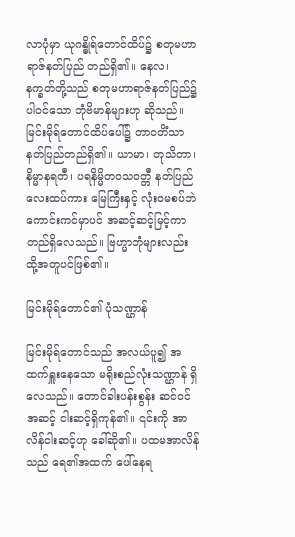လာပုံမှာ ယုဂန္ဓိုရ်တောင်ထိပ်၌ စတုမဟာရာဇ်နတ်ပြည် တည်ရှိ၏။ နေလ၊ နက္ခတ်တို့သည် စတုမဟာရာဇ်နတ်ပြည်၌ ပါဝင်သော ဘုံဗိမာန်များဟု ဆိုသည်။ မြင်းမိုရ်တောင်ထိပ်ပေါ်၌ တာဝတိံသာ နတ်ပြည်တည်ရှိ၏။ ယာမာ၊ တုသိတာ၊ နိမ္မာနရတီ၊ ပရနိမ္မိတဝသဝတ္တီ နတ်ပြည် လေးထပ်ကား မြေကြီးနှင့် လုံးဝမစပ်ဘဲ ကောင်းကင်မှာပင် အဆင့်ဆင့်မြင့်ကာ တည်ရှိလေသည်။ ဗြဟ္မာဘုံများလည်း ထို့အတူပင်ဖြစ်၏။

မြင်းမိုရ်တောင်၏ ပုံသဏ္ဌာန်

မြင်းမိုရ်တောင်သည် အလယ်ပူ၍ အထက်ရှူးနေသော မရိုးစည်လုံးသဏ္ဌာန် ရှိလေသည်။ တောင်ခါးပန်းစွန်း ဆင်ဝင်အဆင့် ငါးဆင့်ရှိကုန်၏။ ၎င်းကို အာလိန်ငါးဆင့်ဟု ခေါ်ဆို၏။ ပထမအာလိန်သည် ရေ၏အထက် ပေါ်နေရ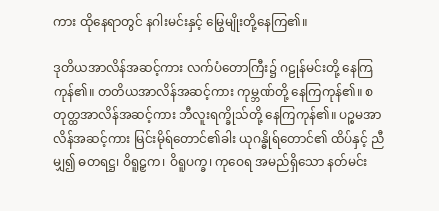ကား ထိုနေရာတွင် နဂါးမင်းနှင့် မြွေမျိုးတို့နေကြ၏။

ဒုတိယအာလိန်အဆင့်ကား လက်ပံတောကြီး၌ ဂဠုန်မင်းတို့ နေကြကုန်၏။ တတိယအာလိန်အဆင့်ကား ကုမ္ဘဏ်တို့ နေကြကုန်၏။ စတုတ္ထအာလိန်အဆင့်ကား ဘီလူးရက္ခိုသ်တို့ နေကြကုန်၏။ ပဉ္စမအာလိန်အဆင့်ကား မြင်းမိုရ်တောင်၏ခါး ယုဂန္ဓိုရ်တောင်၏ ထိပ်နှင့် ညီမျှ၍ ဓတရဋ္ဌ၊ ဝိရူဠှက၊ ဝိရူပက္ခ၊ ကုဝေရ အမည်ရှိသော နတ်မင်း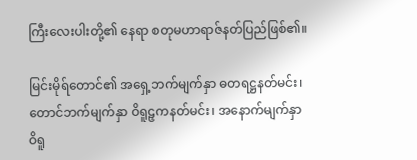ကြီးလေးပါးတို့၏ နေရာ စတုမဟာရာဇ်နတ်ပြည်ဖြစ်၏။

မြင်းမိုရ်တောင်၏ အရှေ့ဘက်မျက်နှာ ဓတရဋ္ဌနတ်မင်း၊ တောင်ဘက်မျက်နှာ ဝိရူဠှကနတ်မင်း၊ အနောက်မျက်နှာ ဝိရူ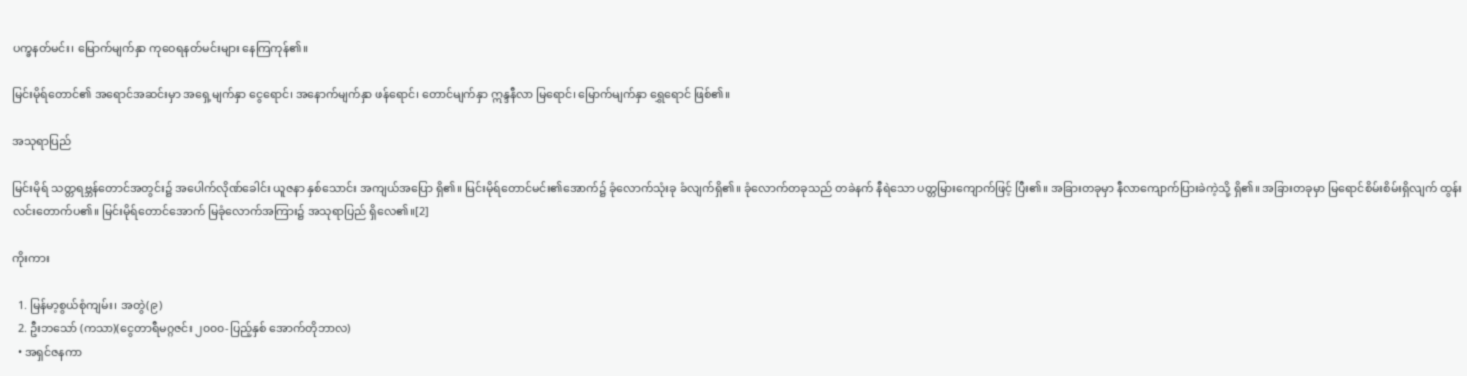ပက္ခနတ်မင်း၊ မြောက်မျက်နှာ ကုဝေရနတ်မင်းများ နေကြကုန်၏။

မြင်းမိုရ်တောင်၏ အရောင်အဆင်းမှာ အရှေ့မျက်နှာ ငွေရောင်၊ အနောက်မျက်နှာ ဖန်ရောင်၊ တောင်မျက်နှာ ဣန္ဒနီလာ မြရောင်၊ မြောက်မျက်နှာ ရွှေရောင် ဖြစ်၏။

အသုရာပြည်

မြင်းမိုရ် သတ္တရဗ္ဘန်တောင်အတွင်း၌ အပေါက်လိုဏ်ခေါင်း ယူဇနာ နှစ်သောင်း အကျယ်အပြော ရှိ၏။ မြင်းမိုရ်တောင်မင်း၏အောက်၌ ခုံလောက်သုံးခု ခံလျက်ရှိ၏။ ခုံလောက်တခုသည် တခဲနက် နီရဲသော ပတ္တမြားကျောက်ဖြင့် ပြီး၏။ အခြားတခုမှာ နီလာကျောက်ပြားခဲကဲ့သို့ ရှိ၏။ အခြားတခုမှာ မြရောင်စိမ်းစိမ်းရှိလျက် ထွန်းလင်းတောက်ပ၏။ မြင်းမိုရ်တောင်အောက် မြခုံလောက်အကြား၌ အသုရာပြည် ရှိလေ၏။[2]

ကိုးကား

  1. မြန်မာ့စွယ်စုံကျမ်း၊ အတွဲ(၉)
  2. ဦးဘသော် (ကသာ)(ငွေတာရီမဂ္ဂဇင်း ၂၀၀၀-ပြည့်နှစ် အောက်တိုဘာလ)
  • အရှင်ဇနကာ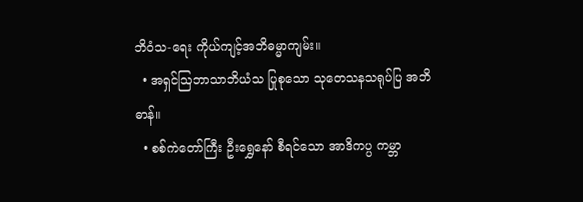ဘိဝံသ-ရေး ကိုယ်ကျင့်အဘိဓမ္မာကျမ်း။
  • အရှင်ဩဘာသာဘိယံသ ပြုစုသော သုတေသနသရုပ်ပြ အဘိဓာန်။
  • စစ်ကဲတော်ကြီး ဦးရွှေနော် စီရင်သော အာဒိကပ္ပ ကမ္ဘာ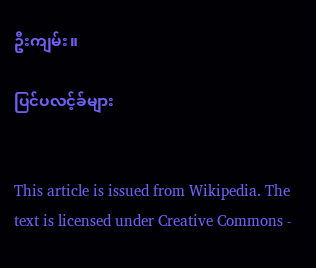ဦးကျမ်း။

ပြင်ပလင့်ခ်များ


This article is issued from Wikipedia. The text is licensed under Creative Commons -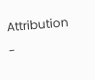Attribution -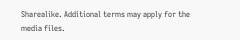Sharealike. Additional terms may apply for the media files.